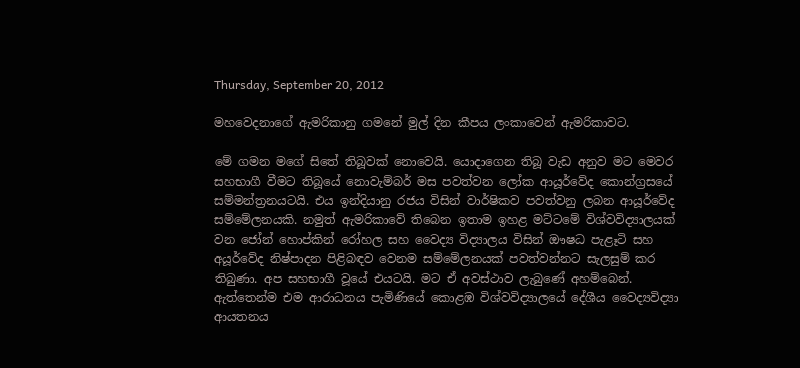Thursday, September 20, 2012

මහවෙදනාගේ ඇමරිකානු ගමනේ මුල් දින කීපය ලංකාවෙන් ඇමරිකාවට.

මේ ගමන මගේ සිතේ තිබූවක් නොවෙයි. යොදාගෙන තිබූ වැඩ අනුව මට මෙවර සහභාගී වීමට තිබූයේ නොවැම්බර් මස පවත්වන ලෝක ආයූර්වේද කොන්ග්‍රසයේ සම්මන්ත්‍රනයටයි. එය ඉන්දියානු රජය විසින් වාර්ෂිකව පවත්වනු ලබන ආයූර්වේද සම්මේලනයකි. නමුත් ඇමරිකාවේ තිබෙන ඉතාම ඉහළ මට්ටමේ විශ්වවිද්‍යාලයක් වන ජෝන් හොප්කින් රෝහල සහ වෛද්‍ය විද්‍යාලය විසින් ඖෂධ පැළෑටි සහ අයූර්වේද නිෂ්පාදන පිළිබඳව වෙනම සම්මේලනයක් පවත්වන්නට සැලසුම් කර තිබුණා. අප සහභාගී වූයේ එයටයි. මට ඒ අවස්ථාව ලැබුණේ අහම්බෙන්. ඇත්තෙන්ම එම ආරාධනය පැමිණියේ කොළඹ විශ්වවිද්‍යාලයේ දේශීය වෛද්‍යවිද්‍යා ආයතනය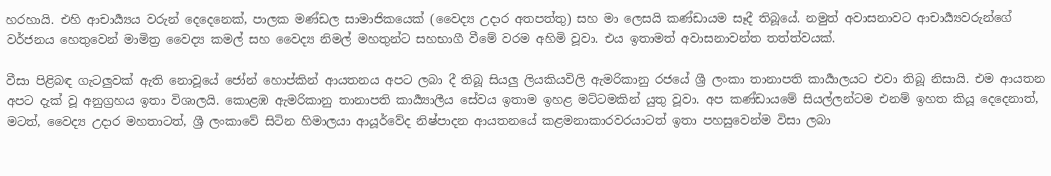හරහායි. එහි ආචාර්‍ය්‍යය වරුන් දෙදෙනෙක්, පාලක මණ්ඩල සාමාජිකයෙක් (වෛද්‍ය උදාර අතපත්තු) සහ මා ලෙසයි කණ්ඩායම සෑදී තිබූයේ. නමුත් අවාසනාවට ආචාර්‍ය්‍යවරුන්ගේ වර්ජනය හෙතුවෙන් මාමිත්‍ර වෛද්‍ය කමල් සහ වෛද්‍ය නිමල් මහතුන්ට සහභාගී වීමේ වරම අහිමි වූවා. එය ඉතාමත් අවාසනාවන්ත තත්ත්වයක්.

වීසා පිළිබඳ ගැටලුවක් ඇති නොවූයේ ජෝන් හොප්කින් ආයතනය අපට ලබා දී තිබූ සියලු ලියකියවිලි ඇමරිකානු රජයේ ශ්‍රී ලංකා තානාපති කාර්‍යාලයට එවා තිබූ නිසායි. එම ආයතන අපට දැක් වූ අනුග්‍රහය ඉතා විශාලයි. කොළඹ ඇමරිකානු තානාපති කාර්‍ය්‍යාලීය සේවය ඉතාම ඉහළ මට්ටමකින් යුතු වූවා. අප කණ්ඩායමේ සියල්ලන්ටම එනම් ඉහත කියූ දෙදෙනාත්, මටත්, වෛද්‍ය උදාර මහතාටත්, ශ්‍රී ලංකාවේ සිටින හිමාලයා ආයූර්වේද නිෂ්පාදන ආයතනයේ කළමනාකාරවරයාටත් ඉතා පහසුවෙන්ම විසා ලබා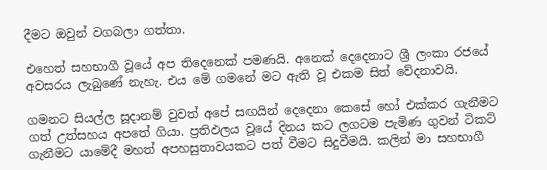දීමට ඔවුන් වගබලා ගත්තා.

එහෙත් සහභාගී වූයේ අප තිදෙනෙක් පමණයි. අනෙක් දෙදෙනාට ශ්‍රී ලංකා රජයේ අවසරය ලැබුණේ නැහැ. එය මේ ගමනේ මට ඇති වූ එකම සිත් වේදනාවයි.

ගමනට සියල්ල සූදානම් වුවත් අපේ සඟයින් දෙදෙනා කෙසේ හෝ එක්කර ගැනීමට ගත් උත්සහය අපතේ ගියා. ප්‍රතිඵලය වූයේ දිනය කට ලගටම පැමිණ ගුවන් ටිකට් ගැනීමට යාමේදී මහත් අපහසුතාවයකට පත් වීමට සිදුවීමයි. කලින් මා සහභාගී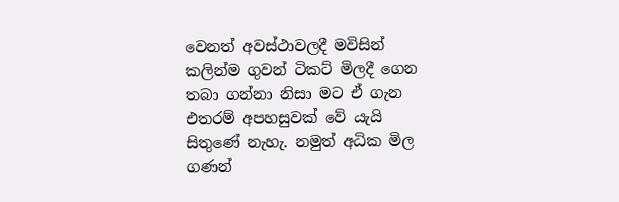වෙනත් අවස්ථාවලදී මවිසින් කලින්ම ගුවන් ටිකට් මිලදී ගෙන තබා ගන්නා නිසා මට ඒ ගැන එතරම් අපහසුවක් වේ යැයි සිතුණේ නැහැ. නමුත් අධික මිල ගණන්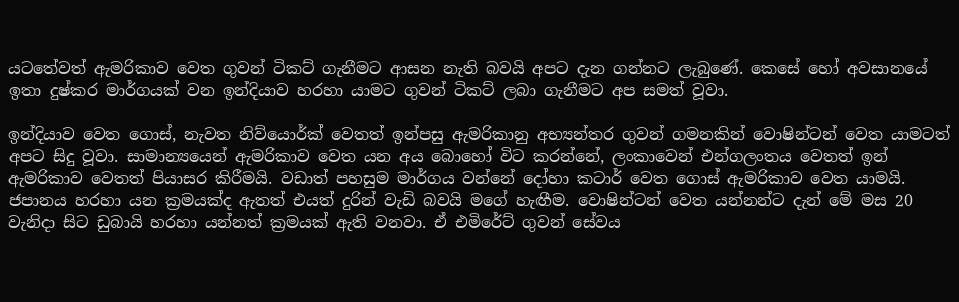යටතේවත් ඇමරිකාව වෙත ගුවන් ටිකට් ගැනීමට ආසන නැති බවයි අපට දැන ගන්නට ලැබුණේ. කෙසේ හෝ අවසානයේ ඉතා දුෂ්කර මාර්ගයක් වන ඉන්දියාව හරහා යාමට ගුවන් ටිකට් ලබා ගැනීමට අප සමත් වූවා.

ඉන්දියාව වෙත ගොස්, නැවත නිව්යොර්ක් වෙතත් ඉන්පසු ඇමරිකානු අභ්‍යන්තර ගුවන් ගමනකින් වොෂින්ටන් වෙත යාමටත් අපට සිදු වූවා. සාමාන්‍යයෙන් ඇමරිකාව වෙත යන අය බොහෝ විට කරන්නේ, ලංකාවෙන් එන්ගලංතය වෙතත් ඉන් ඇමරිකාව වෙතත් පියාසර කිරීමයි. වඩාත් පහසුම මාර්ගය වන්නේ දෝහා කටාර් වෙත ගොස් ඇමරිකාව වෙත යාමයි. ජපානය හරහා යන ක්‍රමයක්ද ඇතත් එයත් දුරින් වැඩි බවයි මගේ හැඟීම. වොෂින්ටන් වෙත යන්නන්ට දැන් මේ මස 20 වැනිදා සිට ඩුබායි හරහා යන්නත් ක්‍රමයක් ඇති වනවා. ඒ එමිරේට් ගුවන් සේවය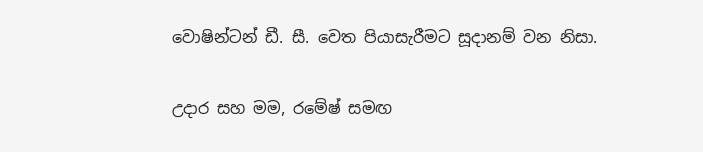වොෂින්ටන් ඩී. සී. වෙත පියාසැරීමට සූදානම් වන නිසා.

උදාර සහ මම, රමේෂ් සමඟ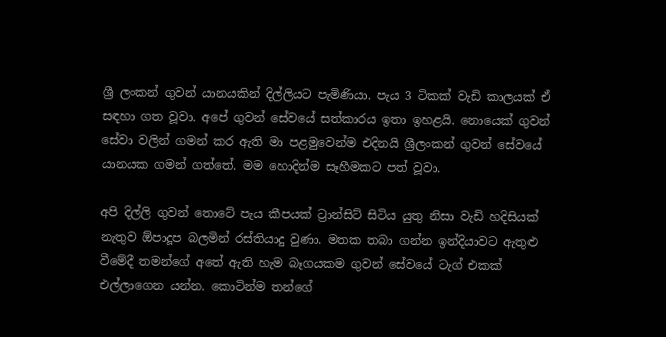ශ්‍රී ලංකන් ගුවන් යානයකින් දිල්ලියට පැමිණියා. පැය 3 ටිකක් වැඩි කාලයක් ඒ සඳහා ගත වූවා. අපේ ගුවන් සේවයේ සත්කාරය ඉතා ඉහළයි. නොයෙක් ගුවන් සේවා වලින් ගමන් කර ඇති මා පළමුවෙන්ම එදිනයි ශ්‍රීලංකන් ගුවන් සේවයේ යානයක ගමන් ගත්තේ. මම හොදින්ම සෑහීමකට පත් වූවා.

අපි දිල්ලි ගුවන් තොටේ පැය කීපයක් ට්‍රාන්සිට් සිටිය යුතු නිසා වැඩි හදිසියක් නැතුව ඕපාදූප බලමින් රස්තියාදු වුණා. මතක තබා ගන්න ඉන්දියාවට ඇතුළු වීමේදී තමන්ගේ අතේ ඇති හැම බෑගයකම ගුවන් සේවයේ ටැග් එකක් එල්ලාගෙන යන්න. කොටින්ම තන්ගේ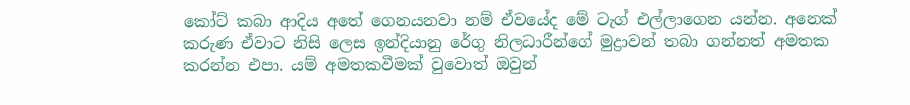කෝට් කබා ආදිය අතේ ගෙනයනවා නම් ඒවයේද මේ ටැග් එල්ලාගෙන යන්න. අනෙක් කරුණ ඒවාට නිසි ලෙස ඉන්දියානු රේගු නිලධාරීන්ගේ මුද්‍රාවන් තබා ගන්නත් අමතක කරන්න එපා. යම් අමතකවීමක් වුවොත් ඔවුන්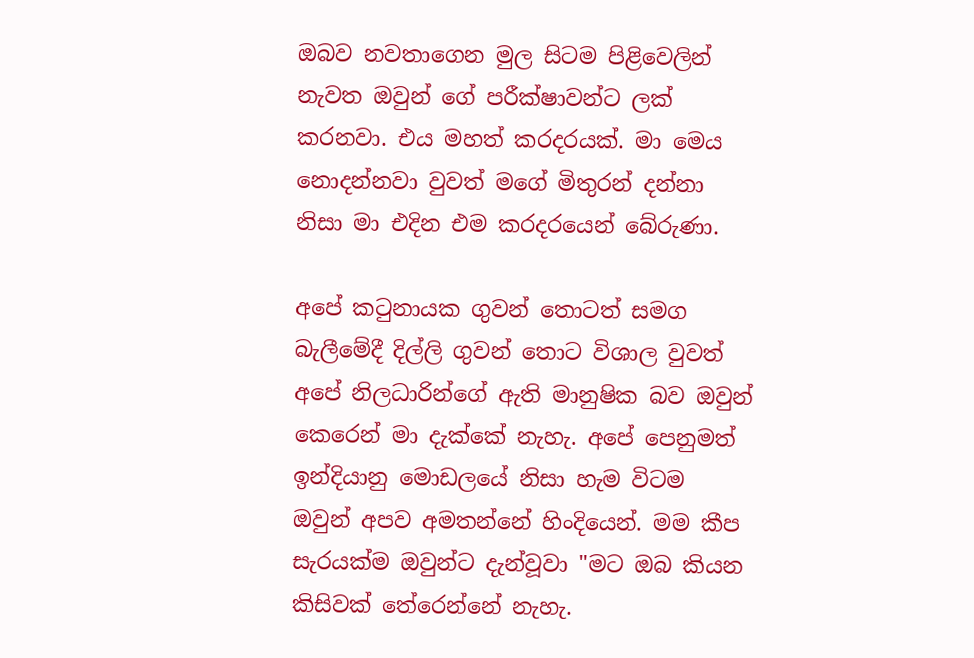ඔබව නවතාගෙන මුල සිටම පිළිවෙලින් නැවත ඔවුන් ගේ පරීක්ෂාවන්ට ලක් කරනවා. එය මහත් කරදරයක්. මා මෙය නොදන්නවා වුවත් මගේ මිතුරන් දන්නා නිසා මා එදින එම කරදරයෙන් බේරුණා.

අපේ කටුනායක ගුවන් තොටත් සමග බැලීමේදී දිල්ලි ගුවන් තොට විශාල වුවත් අපේ නිලධාරින්ගේ ඇති මානුෂික බව ඔවුන් කෙරෙන් මා දැක්කේ නැහැ. අපේ පෙනුමත් ඉන්දියානු මොඩලයේ නිසා හැම විටම ඔවුන් අපව අමතන්නේ හිංදියෙන්. මම කීප සැරයක්ම ඔවුන්ට දැන්වූවා "මට ඔබ කියන කිසිවක් තේරෙන්නේ නැහැ.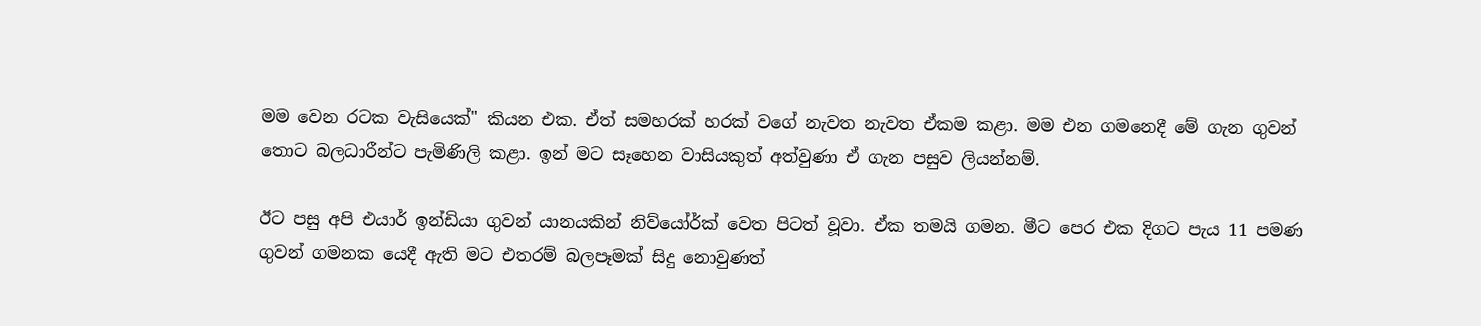මම වෙන රටක වැසියෙක්" කියන එක. ඒත් සමහරක් හරක් වගේ නැවත නැවත ඒකම කළා. මම එන ගමනෙදී මේ ගැන ගුවන් තොට බලධාරීන්ට පැමිණිලි කළා. ඉන් මට සෑහෙන වාසියකුත් අත්වුණා ඒ ගැන පසුව ලියන්නම්.

ඊට පසු අපි එයාර් ඉන්ඩියා ගුවන් යානයකින් නිව්යෝර්ක් වෙත පිටත් වූවා. ඒක තමයි ගමන. මීට පෙර එක දිගට පැය 11 පමණ ගුවන් ගමනක යෙදී ඇති මට එතරම් බලපෑමක් සිදු නොවුණත්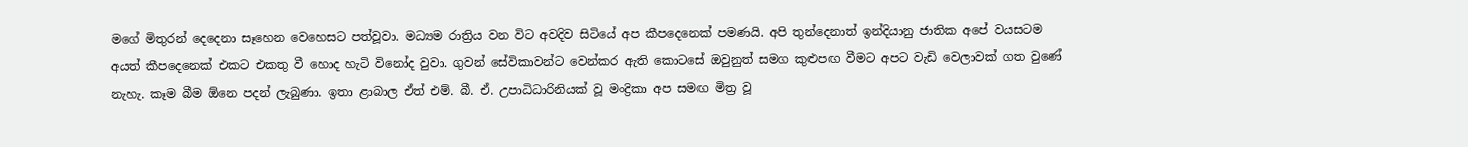මගේ මිතුරන් දෙදෙනා සෑහෙන වෙහෙසට පත්වූවා. මධ්‍යම රාත්‍රිය වන විට අවදිව සිටියේ අප කීපදෙනෙක් පමණයි. අපි තුන්දෙනාත් ඉන්දියානු ජාතික අපේ වයසටම අයත් කීපදෙනෙක් එකට එකතු වී හොද හැටි විනෝද වුවා. ගුවන් සේවිකාවන්ට වෙන්කර ඇති කොටසේ ඔවුනුත් සමග කුළුපඟ වීමට අපට වැඩි වෙලාවක් ගත වුණේ නැහැ. කෑම බීම ඕනෙ පදන් ලැබුණා. ඉතා ළාබාල ඒත් එම්. බී. ඒ. උපාධිධාරිනියක් වූ මංද්‍රිකා අප සමඟ මිත්‍ර වූ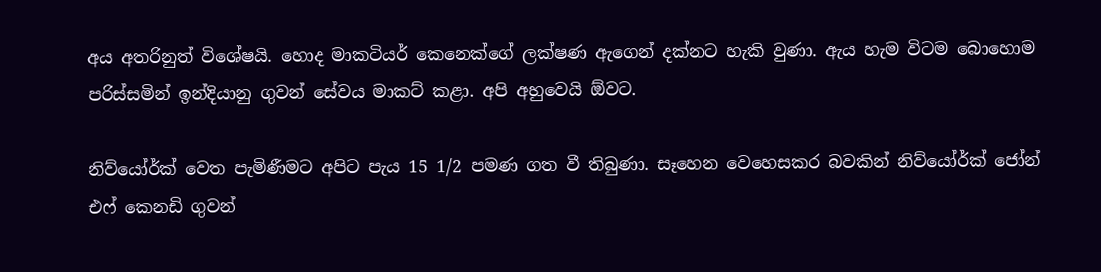අය අතරිනුත් විශේෂයි. හොද මාකටියර් කෙනෙක්ගේ ලක්ෂණ ඇගෙන් දක්නට හැකි වුණා. ඇය හැම විටම බොහොම පරිස්සමින් ඉන්දියානු ගුවන් සේවය මාකට් කළා. අපි අහුවෙයි ඕවට.

නිව්යෝර්ක් වෙත පැමිණීමට අපිට පැය 15 1/2 පමණ ගත වී තිබුණා. සෑහෙන වෙහෙසකර බවකින් නිව්යෝර්ක් ජෝන් එෆ් කෙනඩි ගුවන්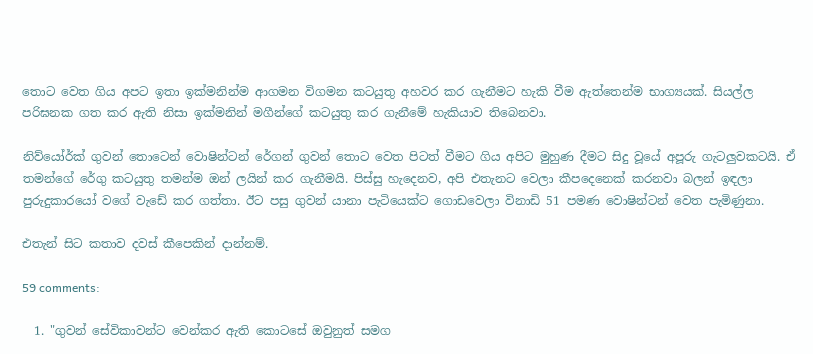තොට වෙත ගිය අපට ඉතා ඉක්මනින්ම ආගමන විගමන කටයුතු අහවර කර ගැනීමට හැකි වීම ඇත්තෙන්ම භාග්‍යයක්. සියල්ල පරිඝනක ගත කර ඇති නිසා ඉක්මනින් මගීන්ගේ කටයුතු කර ගැනීමේ හැකියාව තිබෙනවා.

නිව්යෝර්ක් ගුවන් තොටෙන් වොෂින්ටන් රේගන් ගුවන් තොට වෙත පිටත් වීමට ගිය අපිට මුහුණ දීමට සිදු වූයේ අපූරු ගැටලුවකටයි. ඒ තමන්ගේ රේගු කටයුතු තමන්ම ඔන් ලයින් කර ගැනීමයි. පිස්සු හැදෙනව, අපි එතැනට වෙලා කීපදෙනෙක් කරනවා බලන් ඉඳලා පුරුදුකාරයෝ වගේ වැඩේ කර ගත්තා. ඊට පසු ගුවන් යානා පැටියෙක්ට ගොඩවෙලා විනාඩි 51 පමණ වොෂින්ටන් වෙත පැමිණුනා.

එතැන් සිට කතාව දවස් කීපෙකින් දාන්නම්.

59 comments:

  1. "ගුවන් සේවිකාවන්ට වෙන්කර ඇති කොටසේ ඔවුනුත් සමග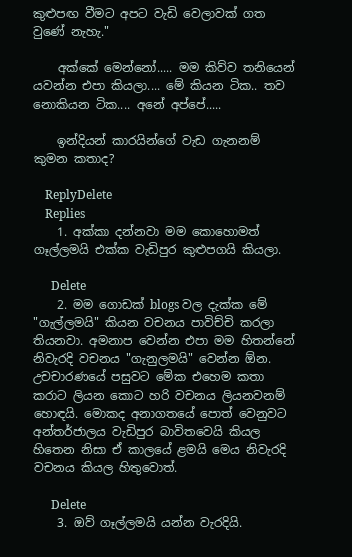කුළුපඟ වීමට අපට වැඩි වෙලාවක් ගත වුණේ නැහැ."

    අක්කේ මෙන්නෝ..... මම කිව්ව තනියෙන් යවන්න එපා කියලා.... මේ කියන ටික.. තව නොකියන ටික.... අනේ අප්පේ.....

    ඉන්දියන් කාරයින්ගේ වැඩ ගැනනම් කුමන කතාද?

    ReplyDelete
    Replies
    1. අක්කා දන්නවා මම කොහොමත් ගෑල්ලමයි එක්ක වැඩිපුර කුළුපගයි කියලා.

      Delete
    2. මම ගොඩක් blogs වල දැක්ක මේ "ගැල්ලමයි" කියන වචනය පාවිච්චි කරලා තියනවා. අමනාප වෙන්න එපා මම හිතන්නේ නිවැරදි වචනය "ගැනුලමයි" වෙන්න ඕන. උචචාරණයේ පසුවට මේක එහෙම කතා කරාට ලියන කොට හරි වචනය ලියනවනම් හොඳයි. මොකද අනාගතයේ පොත් වෙනුවට අන්තර්ජාලය වැඩිපුර බාවිතවෙයි කියල හිතෙන නිසා ඒ කාලයේ ළමයි මෙය නිවැරදි වචනය කියල හිතුවොත්.

      Delete
    3. ඔව් ගෑල්ලමයි යන්න වැරදියි.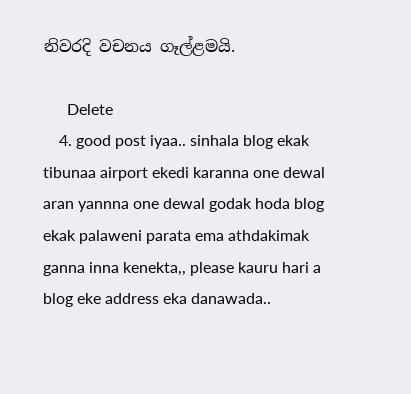නිවරදි වචනය ගෑල්ළමයි.

      Delete
    4. good post iyaa.. sinhala blog ekak tibunaa airport ekedi karanna one dewal aran yannna one dewal godak hoda blog ekak palaweni parata ema athdakimak ganna inna kenekta,, please kauru hari a blog eke address eka danawada..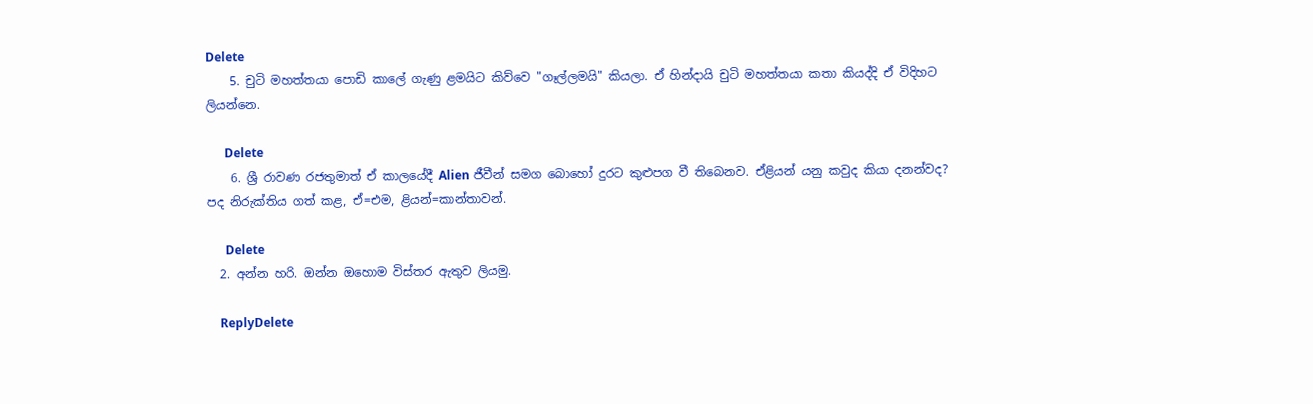Delete
    5. චුටි මහත්තයා පොඩි කා‍ලේ ගැණු ළමයිට කිව්වෙ "ගෑල්ලමයි" කියලා. ඒ හින්දායි චුටි මහත්තයා කතා කියද්දි ඒ විදිහට ලියන්නෙ.

      Delete
    6. ශ්‍රී රාවණ රජතුමාත් ඒ කාලයේදී Alien ජීවීන් සමග බොහෝ දුරට කුළුපග වී තිබෙනව. ඒළියන් යනු කවුද කියා දනන්වද? පද නිරුක්තිය ගත් කළ, ඒ=එම, ළියන්=කාන්තාවන්.

      Delete
  2. අන්න හරි. ඔන්න ඔහොම විස්තර ඇතුව ලියමු.

    ReplyDelete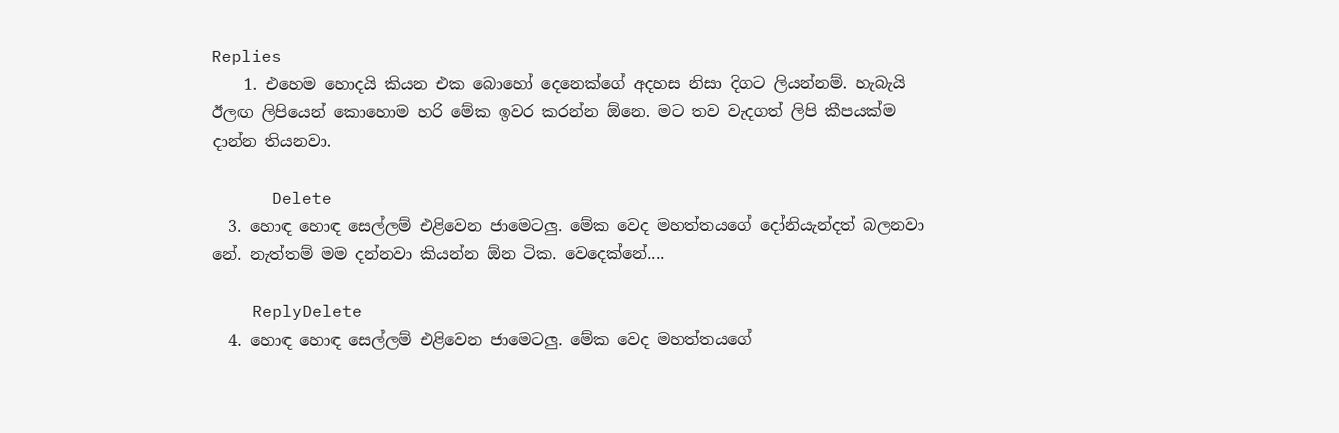Replies
    1. එහෙම හොදයි කියන එක බොහෝ දෙනෙක්ගේ අදහස නිසා දිගට ලියන්නම්. හැබැයි ඊලඟ ලිපියෙන් කොහොම හරි මේක ඉවර කරන්න ඕනෙ. මට තව වැදගත් ලිපි කීපයක්ම දාන්න තියනවා.

      Delete
  3. හොඳ හොඳ සෙල්ලම් එළිවෙන ජාමෙටලු. මේක වෙද මහත්තයගේ දෝනියැන්දත් බලනවා නේ. නැත්තම් මම දන්නවා කියන්න ඕන ටික. වෙදෙක්නේ....

    ReplyDelete
  4. හොඳ හොඳ සෙල්ලම් එළිවෙන ජාමෙටලු. මේක වෙද මහත්තයගේ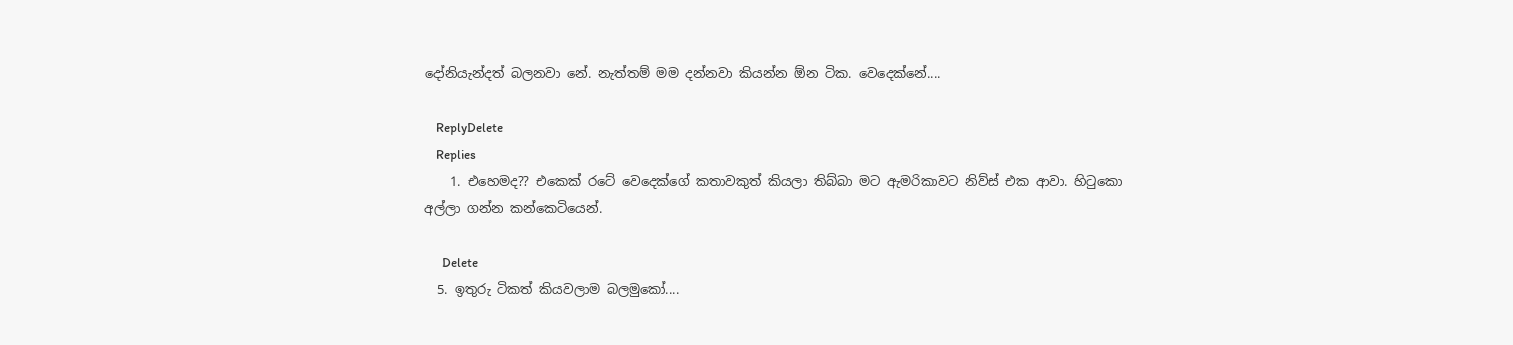දෝනියැන්දත් බලනවා නේ. නැත්තම් මම දන්නවා කියන්න ඕන ටික. වෙදෙක්නේ....

    ReplyDelete
    Replies
    1. එහෙමද?? එකෙක් රටේ වෙදෙක්ගේ කතාවකුත් කියලා තිබ්බා මට ඇමරිකාවට නිව්ස් එක ආවා. හිටුකො අල්ලා ගන්න කන්කෙටියෙන්.

      Delete
  5. ඉතුරු ටිකත් කියවලාම බලමුකෝ....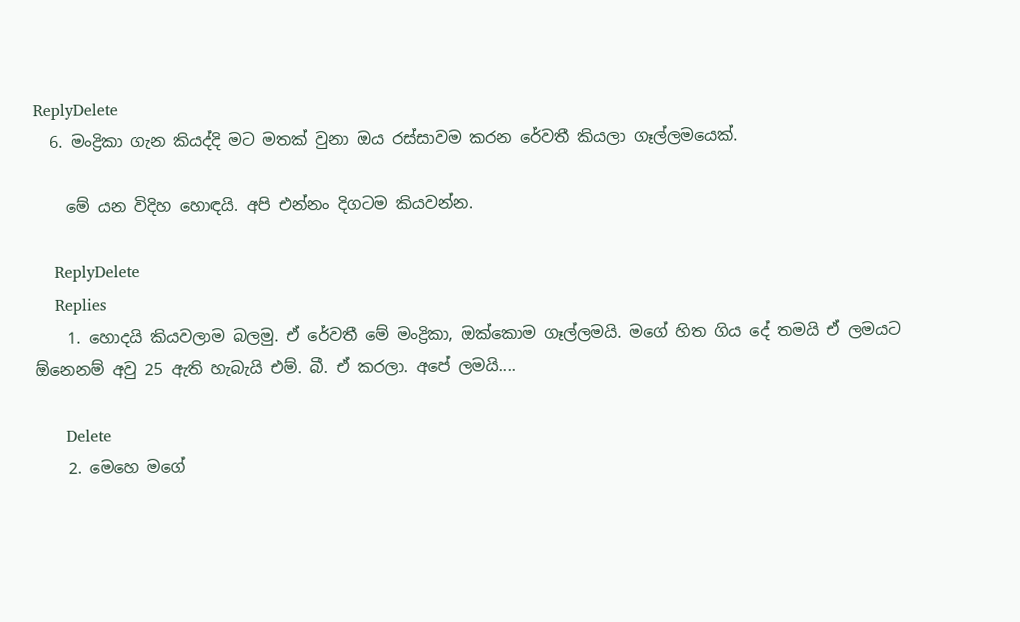ReplyDelete
  6. මංද්‍රිකා ගැන කියද්දි මට මතක් වුනා ඔය රස්සාවම කරන රේවතී කියලා ගෑල්ලමයෙක්.

    මේ යන විදිහ හොඳයි. අපි එන්නං දිගටම කියවන්න.

    ReplyDelete
    Replies
    1. හොදයි කියවලාම බලමු. ඒ රේවතී මේ මංද්‍රිකා, ඔක්කොම ගෑල්ලමයි. මගේ හිත ගිය දේ තමයි ඒ ලමයට ඕනෙනම් අවු 25 ඇති හැබැයි එම්. බී. ඒ කරලා. අපේ ලමයි....

      Delete
    2. මෙහෙ මගේ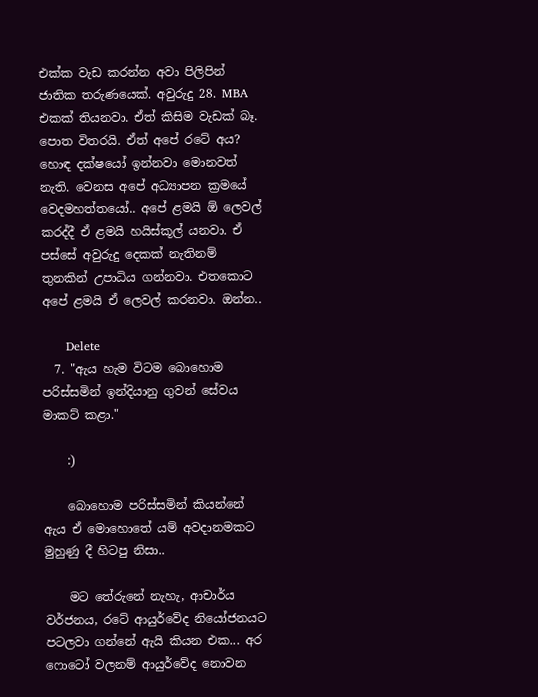එක්ක වැඩ කරන්න අවා පිලිපින් ජාතික තරුණයෙක්. අවුරුදු 28. MBA එකක් තියනවා. ඒත් කිසිම වැඩක් බෑ. පොත විතරයි. ඒත් අපේ රටේ අය? හොඳ දක්ෂයෝ ඉන්නවා මොනවත් නැති. වෙනස අපේ අධ්‍යාපන ක්‍රමයේ වෙදමහත්තයෝ.. අපේ ළමයි ඕ ලෙවල් කරද්දී ඒ ළමයි හයිස්කූල් යනවා. ඒ පස්සේ අවුරුදු දෙකක් නැතිනම් තුනකින් උපාධිය ගන්නවා. එතකොට අපේ ළමයි ඒ ලෙවල් කරනවා. ඔන්න..

      Delete
  7. "ඇය හැම විටම බොහොම පරිස්සමින් ඉන්දියානු ගුවන් සේවය මාකට් කළා."

    :)

    බොහොම පරිස්සමින් කියන්නේ ඇය ඒ මොහොතේ යම් අවදානමකට මුහුණු දී හිටපු නිසා..

    මට තේරුනේ නැහැ, ආචාර්ය වර්ජනය, රටේ ආයුර්වේද නියෝජනයට පටලවා ගන්නේ ඇයි කියන එක... අර ෆොටෝ වලනම් ආයුර්වේද නොවන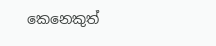කෙනෙකුත්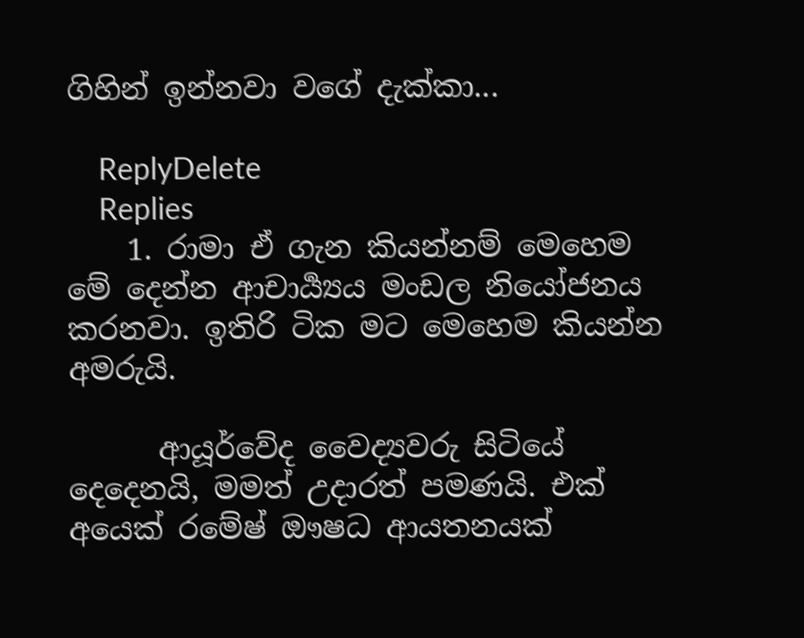ගිහින් ඉන්නවා වගේ දැක්කා...

    ReplyDelete
    Replies
    1. රාමා ඒ ගැන කියන්නම් මෙහෙම මේ දෙන්න ආචාර්‍ය්‍යය මංඩල නියෝජනය කරනවා. ඉතිරි ටික මට මෙහෙම කියන්න අමරුයි.

      ආයූර්වේද වෛද්‍යවරු සිටියේ දෙදෙනයි, මමත් උදාරත් පමණයි. එක් අයෙක් රමේෂ් ඖෂධ ආයතනයක්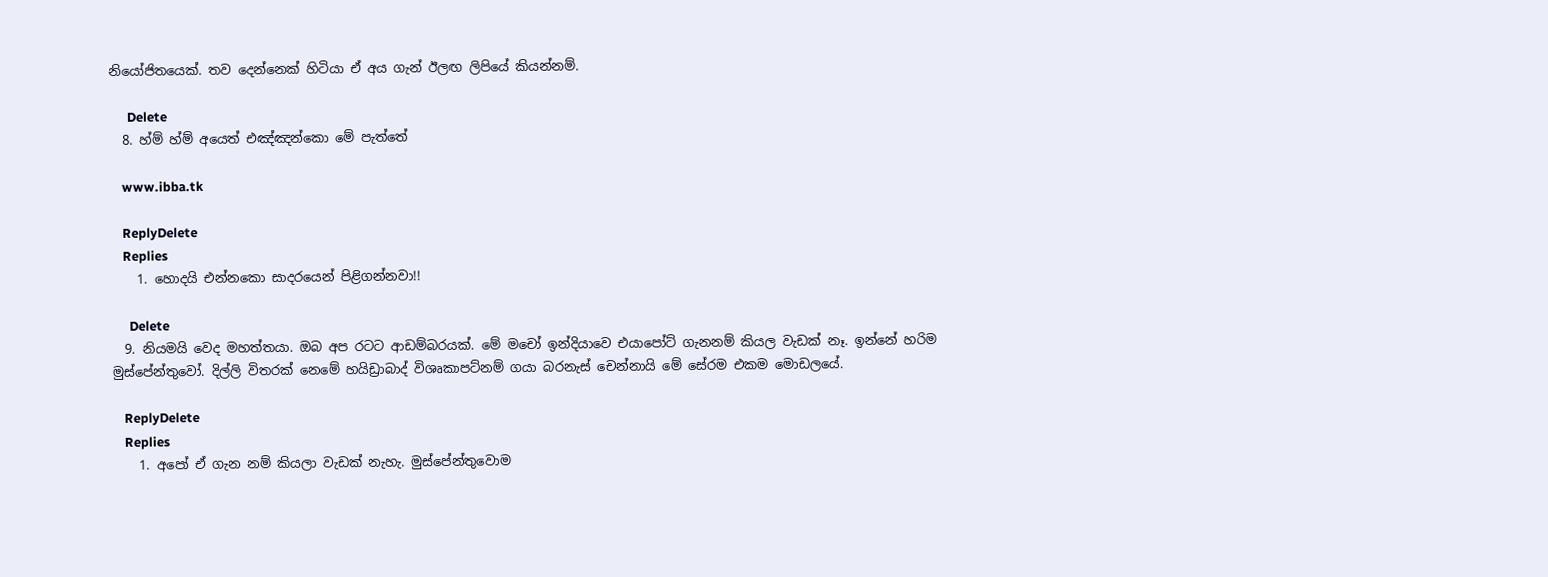නියෝජිතයෙක්. තව දෙන්නෙක් හිටියා ඒ අය ගැන් ඊලඟ ලිපියේ කියන්නම්.

      Delete
  8. හ්ම් හ්ම් අයෙත් එඤ්ඤන්කො මේ පැත්තේ

    www.ibba.tk

    ReplyDelete
    Replies
    1. හොදයි එන්නකො සාදරයෙන් පිළිගන්නවා!!

      Delete
  9. නියමයි වෙද මහත්තයා. ඔබ අප රටට ආඩම්බරයක්. මේ මචෝ ඉන්දියාවෙ එයාපෝට් ගැනනම් කියල වැඩක් නෑ. ඉන්නේ හරිම මුස්පේන්තුවෝ. දිල්ලි විතරක් නෙමේ හයිඩ්‍රාබාද් විශෘකාපට්නම් ගයා බරනැස් චෙන්නායි මේ සේරම එකම මොඩලයේ.

    ReplyDelete
    Replies
    1. අපෝ ඒ ගැන නම් කියලා වැඩක් නැහැ. මුස්පේන්තුවොම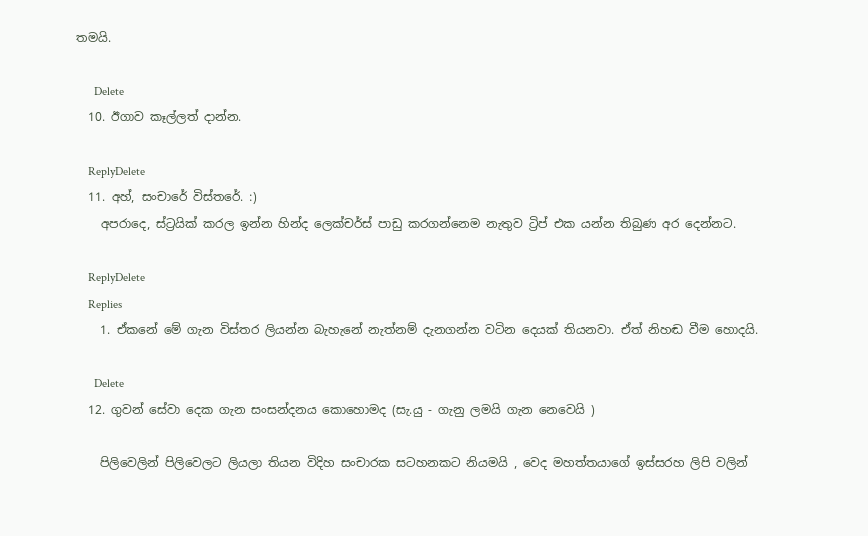තමයි.

      Delete
  10. ඊගාව කෑල්ලත් දාන්න.

    ReplyDelete
  11. අහ්, සංචාරේ විස්තරේ. :)
    අපරාදෙ, ස්ට්‍රයික් කරල ඉන්න හින්ද ලෙක්චර්ස් පාඩු කරගන්නෙම නැතුව ට්‍රිප් එක යන්න තිබුණ අර දෙන්නට.

    ReplyDelete
    Replies
    1. ඒකනේ මේ ගැන විස්තර ලියන්න බැහැනේ නැත්නම් දැනගන්න වටින දෙයක් තියනවා. ඒත් නිහඬ වීම හොදයි.

      Delete
  12. ගුවන් සේවා දෙක ගැන සංසන්දනය කොහොමද (සැ.යු - ගැනු ලමයි ගැන නෙවෙයි )

    පිලිවෙලින් පිලිවෙලට ලියලා තියන විදිහ සංචාරක සටහනකට නියමයි , වෙද මහත්තයාගේ ඉස්සරහ ලිපි වලින්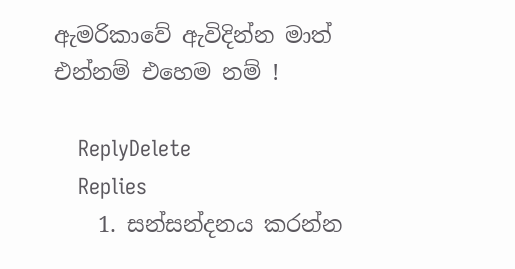ඇමරිකාවේ ඇවිදින්න මාත් එන්නම් එහෙම නම් !

    ReplyDelete
    Replies
    1. සන්සන්දනය කරන්න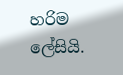හරිම ලේසියි.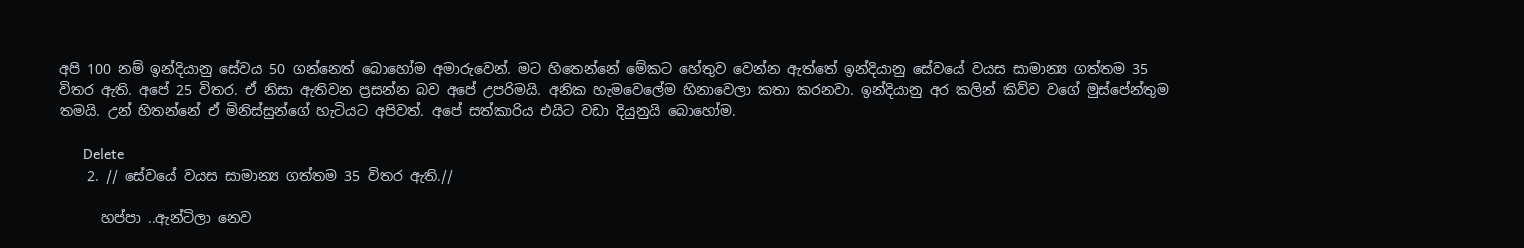අපි 100 නම් ඉන්දියානු සේවය 50 ගන්නෙත් බොහෝම අමාරුවෙන්. මට හිතෙන්නේ මේකට හේතුව වෙන්න ඇත්තේ ඉන්දියානු සේවයේ වයස සාමාන්‍ය ගත්තම 35 විතර ඇති. අපේ 25 විතර. ඒ නිසා ඇතිවන ප්‍රසන්න බව අපේ උපරිමයි. අනික හැමවෙලේම හිනාවෙලා කතා කරනවා. ඉන්දියානු අර කලින් කිව්ව වගේ මුස්පේන්තුම තමයි. උන් හිතන්නේ ඒ මිනිස්සුන්ගේ හැටියට අපිවත්. අපේ සත්කාරිය එයිට වඩා දියුනුයි බොහෝම.

      Delete
    2. // සේවයේ වයස සාමාන්‍ය ගත්තම 35 විතර ඇති.//

      හප්පා ..ඇන්ටිලා නෙව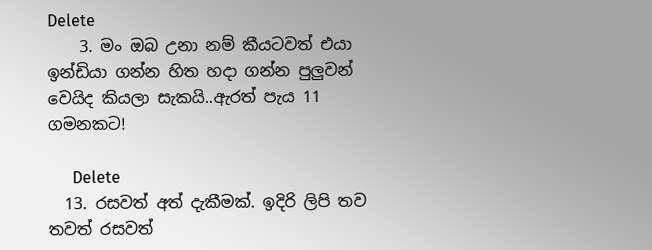Delete
    3. මං ඔබ උනා නම් කීයටවත් එයා ඉන්ඩියා ගන්න හිත හදා ගන්න පුලුවන් වෙයිද කියලා සැකයි..ඇරත් පැය 11 ගමනකට!

      Delete
  13. රසවත් අත් දැකීමක්. ඉදිරි ලිපි තව තවත් රසවත්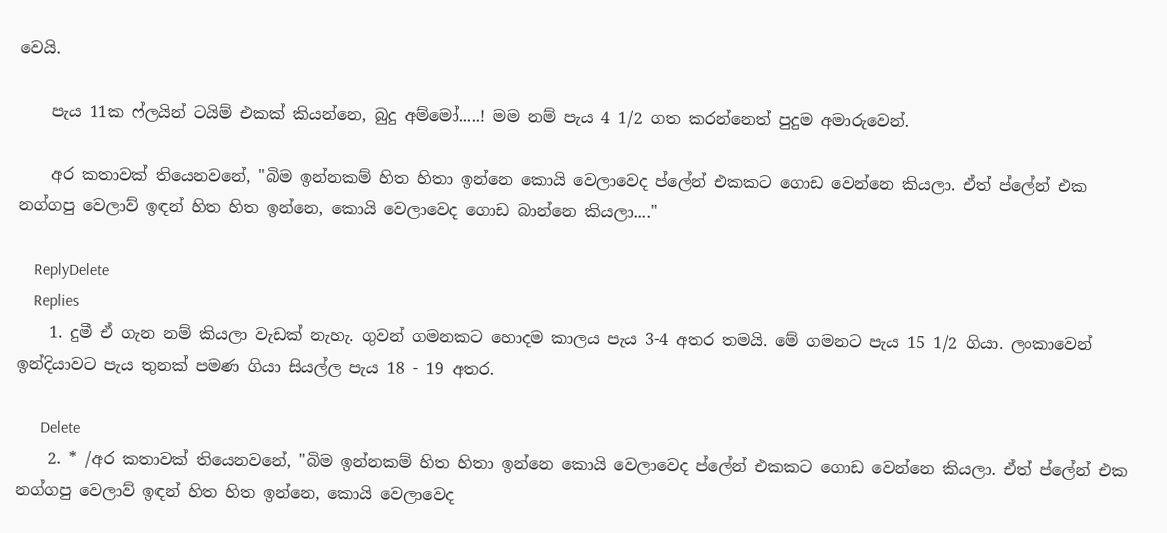වෙයි.

    පැය 11ක ෆ්ලයින් ටයිම් එකක් කියන්නෙ, බුදු අම්මෝ.....! මම නම් පැය 4 1/2 ගත කරන්නෙත් පුදුම අමාරුවෙන්.

    අර කතාවක් තියෙනවනේ, "බිම ඉන්නකම් හිත හිතා ඉන්නෙ කොයි වෙලාවෙද ප්ලේන් එකකට ගොඩ වෙන්නෙ කියලා. ඒත් ප්ලේන් එක නග්ගපු වෙලාව් ඉඳන් හිත හිත ඉන්නෙ, කොයි වෙලාවෙද ගොඩ බාන්නෙ කියලා...."

    ReplyDelete
    Replies
    1. දුමී ඒ ගැන නම් කියලා වැඩක් නැහැ. ගුවන් ගමනකට හොදම කාලය පැය 3-4 අතර තමයි. මේ ගමනට පැය 15 1/2 ගියා. ලංකාවෙන් ඉන්දියාවට පැය තුනක් පමණ ගියා සියල්ල පැය 18 - 19 අතර.

      Delete
    2. * /අර කතාවක් තියෙනවනේ, "බිම ඉන්නකම් හිත හිතා ඉන්නෙ කොයි වෙලාවෙද ප්ලේන් එකකට ගොඩ වෙන්නෙ කියලා. ඒත් ප්ලේන් එක නග්ගපු වෙලාව් ඉඳන් හිත හිත ඉන්නෙ, කොයි වෙලාවෙද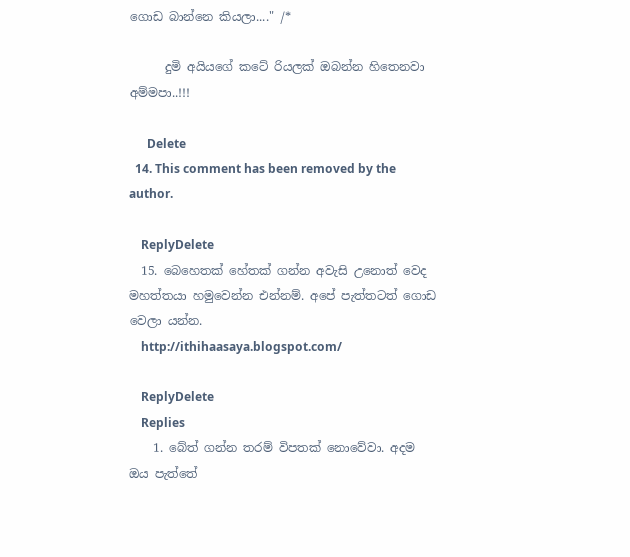ගොඩ බාන්නෙ කියලා...." /*

      දුමි අයියගේ කටේ රියලක් ඔබන්න හිතෙනවා අම්මපා..!!!

      Delete
  14. This comment has been removed by the author.

    ReplyDelete
  15. බෙහෙතක් හේතක් ගන්න අවැසි උනොත් වෙද මහත්තයා හමුවෙන්න එන්නම්. අපේ පැත්තටත් ගොඩ වෙලා යන්න.
    http://ithihaasaya.blogspot.com/

    ReplyDelete
    Replies
    1. බේත් ගන්න තරම් විපතක් නොවේවා. අදම ඔය පැත්තේ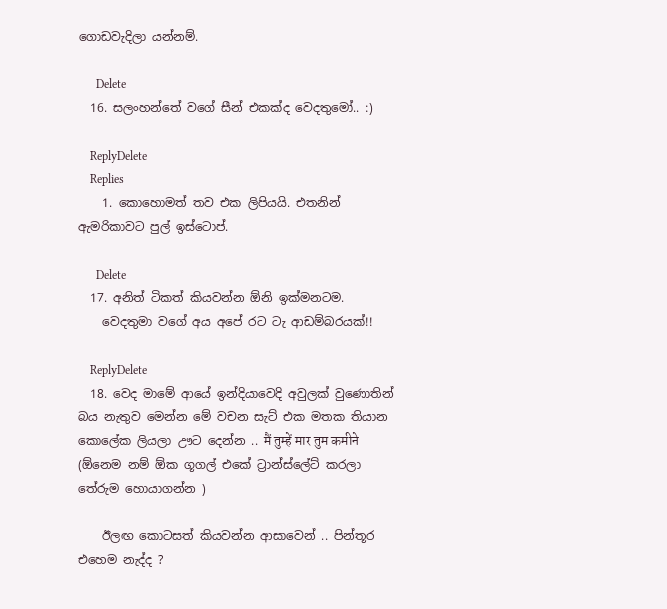ගොඩවැදිලා යන්නම්.

      Delete
  16. සලංහන්තේ වගේ සීන් එකක්ද වෙදතුමෝ.. :)

    ReplyDelete
    Replies
    1. කොහොමත් තව එක ලිපියයි. එතනින් ඇමරිකාවට පුල් ඉස්ටොප්.

      Delete
  17. අනිත් ටිකත් කියවන්න ඕනි ඉක්මනටම.
    වෙදතුමා වගේ අය අපේ රට ටැ ආඩම්බරයක්!!

    ReplyDelete
  18. වෙද මාමේ ආයේ ඉන්දියාවෙදි අවුලක් වුණොතින් බය නැතුව මෙන්න මේ වචන සැට් එක මතක තියාන කොලේක ලියලා ඌට දෙන්න .. मैं तुम्हें मार तुम कमीने (ඕනෙම නම් ඕක ගූගල් එකේ ට්‍රාන්ස්ලේට් කරලා තේරුම හොයාගන්න )

    ඊලඟ කොටසත් කියවන්න ආසාවෙන් .. පින්තූර එහෙම නැද්ද ?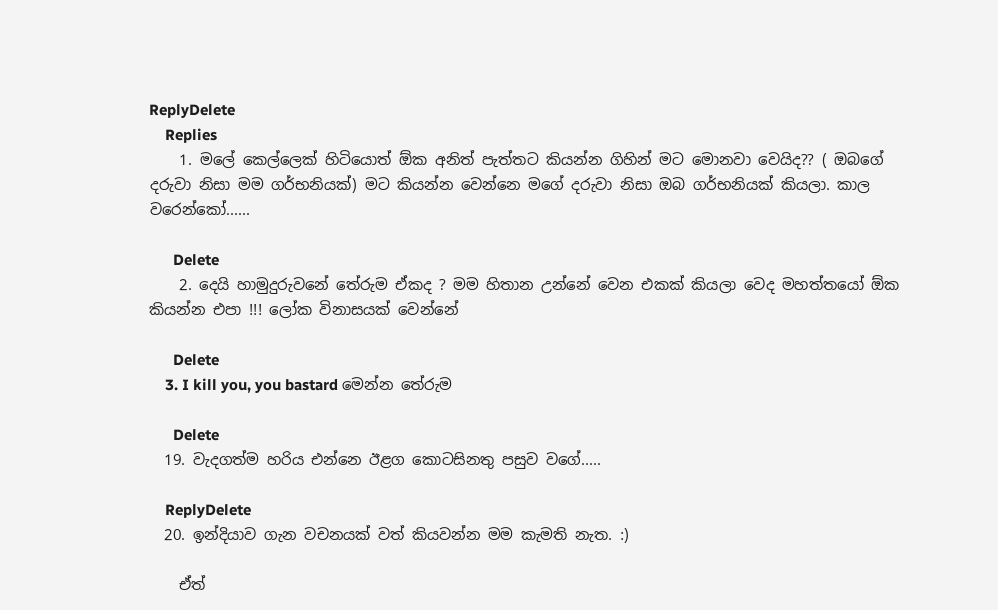ReplyDelete
    Replies
    1. මලේ කෙල්ලෙක් හිටියොත් ඕක අනිත් පැත්තට කියන්න ගිහින් මට මොනවා වෙයිද?? ( ඔබගේ දරුවා නිසා මම ගර්භනියක්) මට කියන්න වෙන්නෙ මගේ දරුවා නිසා ඔබ ගර්භනියක් කියලා. කාල වරෙන්කෝ......

      Delete
    2. දෙයි හාමුදුරුවනේ තේරුම ඒකද ? මම හිතාන උන්නේ වෙන එකක් කියලා වෙද මහත්තයෝ ඕක කියන්න එපා !!! ලෝක විනාසයක් වෙන්නේ

      Delete
    3. I kill you, you bastard මෙන්න තේරුම

      Delete
  19. වැදගත්ම හරිය එන්නෙ ඊළග කොටසිනතු පසුව වගේ.....

    ReplyDelete
  20. ඉන්දියාව ගැන වචනයක් වත් කියවන්න මම කැමති නැත. :)

    ඒත්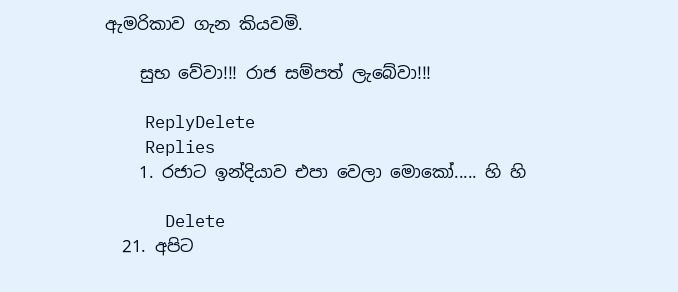ඇමරිකාව ගැන කියවමි.

    සුභ වේවා!!! රාජ සම්පත් ලැබේවා!!!

    ReplyDelete
    Replies
    1. රජාට ඉන්දියාව එපා වෙලා මොකෝ..... හි හි

      Delete
  21. අපිට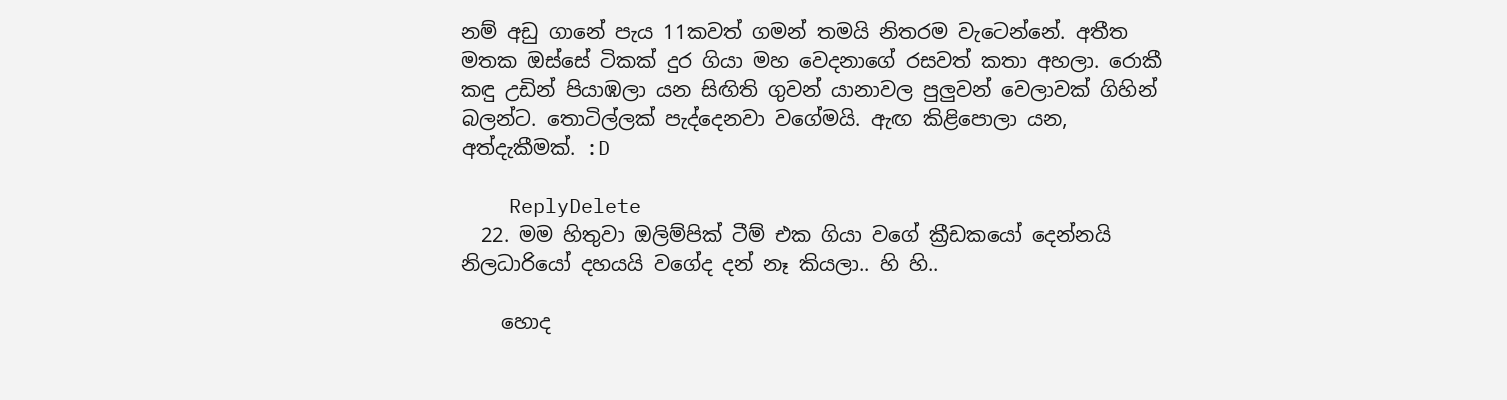නම් අඩු ගානේ පැය 11කවත් ගමන් තමයි නිතරම වැටෙන්නේ. අතීත මතක ඔස්සේ ටිකක් දුර ගියා මහ වෙදනාගේ රසවත් කතා අහලා. රොකී කඳු උඩින් පියාඹලා යන සිඟිති ගුවන් යානාවල පුලුවන් වෙලාවක් ගිහින් බලන්ට. තොටිල්ලක් පැද්දෙනවා වගේමයි. ඇඟ කිළිපොලා යන, අත්දැකීමක්. :D

    ReplyDelete
  22. මම හිතුවා ඔලිම්පික් ටීම් එක ගියා වගේ ක්‍රීඩකයෝ දෙන්නයි නිලධාරියෝ දහයයි වගේද දන් නෑ කියලා.. හි හි..

    හොද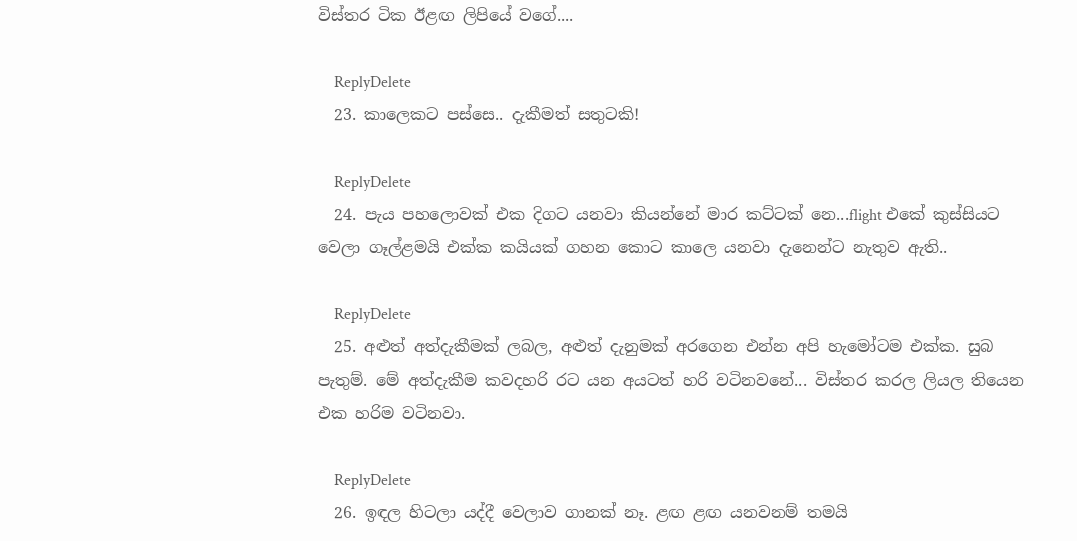විස්තර ටික ඊළඟ ලිපියේ වගේ....

    ReplyDelete
  23. කාලෙකට පස්සෙ.. දැකීමත් සතුටකි!

    ReplyDelete
  24. පැය පහලොවක් එක දිගට යනවා කියන්නේ මාර කට්ටක් නෙ...flight එකේ කුස්සියට වෙලා ගෑල්ළමයි එක්ක කයියක් ගහන කොට කාලෙ යනවා දැනෙන්ට නැතුව ඇති..

    ReplyDelete
  25. අළුත් අත්දැකීමක් ලබල, අළුත් දැනුමක් අරගෙන එන්න අපි හැමෝටම එක්ක. සුබ පැතුම්. මේ අත්දැකීම කවදහරි රට යන අයටත් හරි වටිනවනේ... විස්තර කරල ලියල තියෙන එක හරිම වටිනවා.

    ReplyDelete
  26. ඉඳල හිටලා යද්දී වෙලාව ගානක් නෑ. ළඟ ළඟ යනවනම් තමයි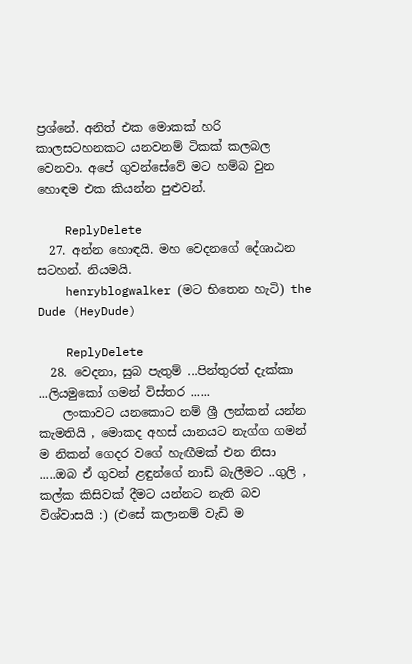ප්‍රශ්නේ. අනිත් එක මොකක් හරි කාලසටහනකට යනවනම් ටිකක් කලබල වෙනවා. අපේ ගුවන්සේවේ මට හම්බ වුන හොඳම එක කියන්න පුළුවන්.

    ReplyDelete
  27. අන්න හොඳයි. මහ වෙදනගේ දේශාඨන සටහන්. නියමයි.
    henryblogwalker (මට භිතෙන හැටි) the Dude (HeyDude)

    ReplyDelete
  28. වෙදනා, සුබ පැතුම් ...පින්තුරත් දැක්කා ...ලියමුකෝ ගමන් විස්තර ......
    ලංකාවට යනකොට නම් ශ්‍රී ලන්කන් යන්න කැමතියි , මොකද අහස් යානයට නැග්ග ගමන් ම නිකන් ගෙදර වගේ හැඟීමක් එන නිසා .....ඔබ ඒ ගුවන් ළඳුන්ගේ නාඩි බැලීමට ..ගුලි , කල්ක කිසිවක් දීමට යන්නට නැති බව විශ්වාසයි :) (එසේ කලානම් වැඩි ම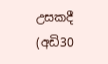උසකදී (අඩි30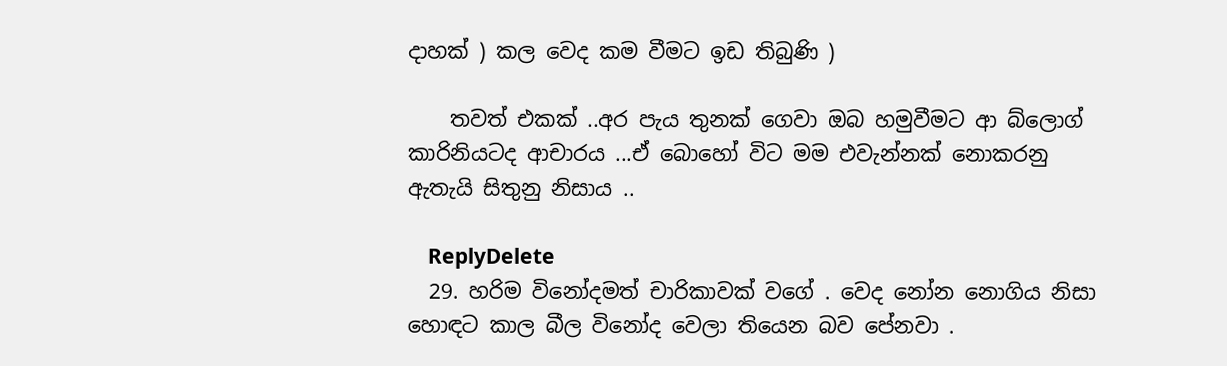දාහක් ) කල වෙද කම වීමට ඉඩ තිබුණි )

    තවත් එකක් ..අර පැය තුනක් ගෙවා ඔබ හමුවීමට ආ බ්ලොග් කාරිනියටද ආචාරය ...ඒ බොහෝ විට මම එවැන්නක් නොකරනු ඇතැයි සිතුනු නිසාය ..

    ReplyDelete
  29. හරිම විනෝදමත් චාරිකාවක් වගේ . වෙද නෝන නොගිය නිසා හොඳට කාල බීල විනෝද වෙලා තියෙන බව පේනවා .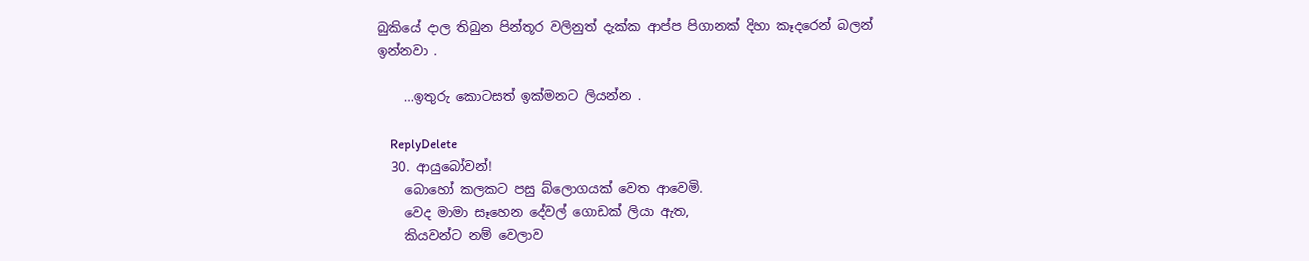බුකියේ දාල තිබුන පින්තූර වලිනුත් දැක්ක ආප්ප පිගානක් දිහා කෑදරෙන් බලන් ඉන්නවා .

    …ඉතුරු කොටසත් ඉක්මනට ලියන්න .

    ReplyDelete
  30. ආයුබෝවන්!
    බොහෝ කලකට පසු බ්ලොගයක් වෙත ආවෙමි.
    වෙද මාමා සෑහෙන දේවල් ගොඩක් ලියා ඇත,
    කියවන්ට නම් වෙලාව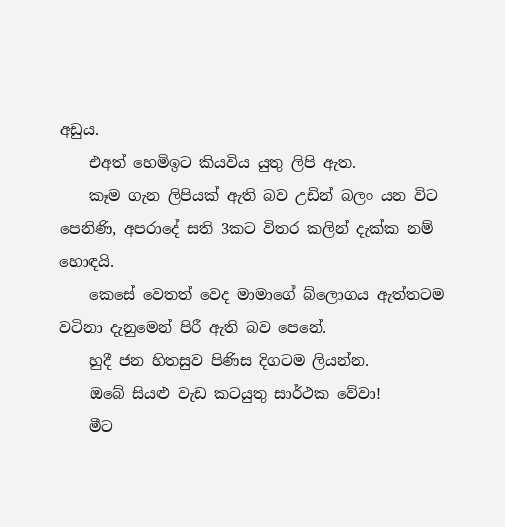අඩුය.
    එඅත් හෙමිඉට කියවිය යුතු ලිපි ඇත.
    කෑම ගැන ලිපියක් ඇති බව උඩින් බලං යන විට පෙනිණි, අපරාදේ සති 3කට විතර කලින් දැක්ක නම් හොඳයි.
    කෙසේ වෙතත් වෙද මාමාගේ බ්ලොගය ඇත්තටම වටිනා දැනුමෙන් පිරී ඇති බව පෙනේ.
    හුදී ජන හිතසුව පිණිස දිගටම ලියන්න.
    ඔබේ සියළු වැඩ කටයුතු සාර්ථක වේවා!
    මීට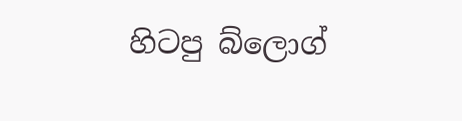හිටපු බ්ලොග්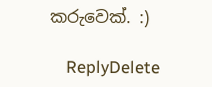කරුවෙක්. :)

    ReplyDelete